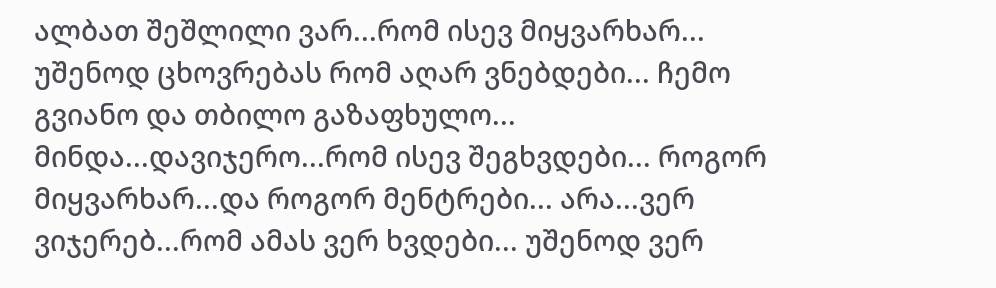ალბათ შეშლილი ვარ...რომ ისევ მიყვარხარ... უშენოდ ცხოვრებას რომ აღარ ვნებდები... ჩემო გვიანო და თბილო გაზაფხულო... მინდა...დავიჯერო...რომ ისევ შეგხვდები... როგორ მიყვარხარ...და როგორ მენტრები... არა...ვერ ვიჯერებ...რომ ამას ვერ ხვდები... უშენოდ ვერ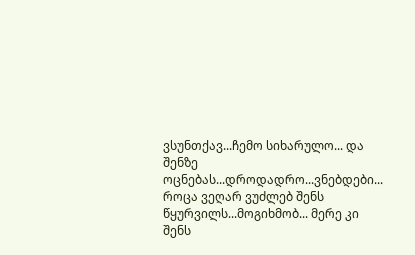ვსუნთქავ...ჩემო სიხარულო... და შენზე ოცნებას...დროდადრო...ვნებდები... როცა ვეღარ ვუძლებ შენს წყურვილს...მოგიხმობ... მერე კი შენს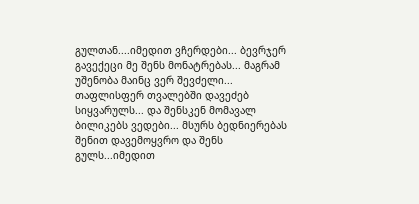გულთან....იმედით ვჩერდები... ბევრჯერ გავექეცი მე შენს მონატრებას... მაგრამ უშენობა მაინც ვერ შევძელი... თაფლისფერ თვალებში დავეძებ სიყვარულს... და შენსკენ მომავალ ბილიკებს ვედები... მსურს ბედნიერებას შენით დავემოყვრო და შენს გულს...იმედით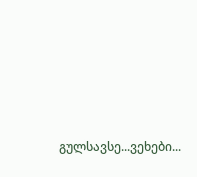გულსავსე...ვეხები...